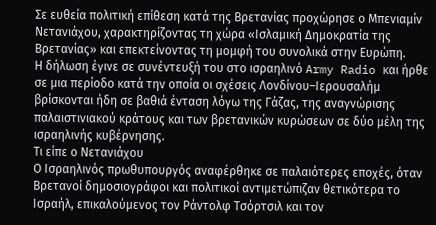Σε ευθεία πολιτική επίθεση κατά της Βρετανίας προχώρησε ο Μπενιαμίν Νετανιάχου, χαρακτηρίζοντας τη χώρα «Ισλαμική Δημοκρατία της Βρετανίας» και επεκτείνοντας τη μομφή του συνολικά στην Ευρώπη.
Η δήλωση έγινε σε συνέντευξή του στο ισραηλινό Army Radio και ήρθε σε μια περίοδο κατά την οποία οι σχέσεις Λονδίνου–Ιερουσαλήμ βρίσκονται ήδη σε βαθιά ένταση λόγω της Γάζας, της αναγνώρισης παλαιστινιακού κράτους και των βρετανικών κυρώσεων σε δύο μέλη της ισραηλινής κυβέρνησης.
Τι είπε ο Νετανιάχου
Ο Ισραηλινός πρωθυπουργός αναφέρθηκε σε παλαιότερες εποχές, όταν Βρετανοί δημοσιογράφοι και πολιτικοί αντιμετώπιζαν θετικότερα το Ισραήλ, επικαλούμενος τον Ράντολφ Τσόρτσιλ και τον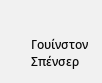Γουίνστον Σπένσερ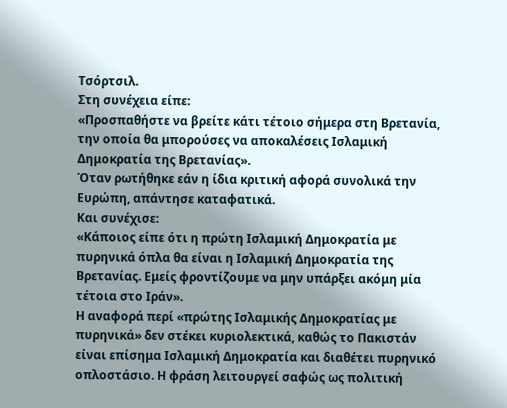Τσόρτσιλ.
Στη συνέχεια είπε:
«Προσπαθήστε να βρείτε κάτι τέτοιο σήμερα στη Βρετανία, την οποία θα μπορούσες να αποκαλέσεις Ισλαμική Δημοκρατία της Βρετανίας».
Όταν ρωτήθηκε εάν η ίδια κριτική αφορά συνολικά την Ευρώπη, απάντησε καταφατικά.
Και συνέχισε:
«Κάποιος είπε ότι η πρώτη Ισλαμική Δημοκρατία με πυρηνικά όπλα θα είναι η Ισλαμική Δημοκρατία της Βρετανίας. Εμείς φροντίζουμε να μην υπάρξει ακόμη μία τέτοια στο Ιράν».
Η αναφορά περί «πρώτης Ισλαμικής Δημοκρατίας με πυρηνικά» δεν στέκει κυριολεκτικά, καθώς το Πακιστάν είναι επίσημα Ισλαμική Δημοκρατία και διαθέτει πυρηνικό οπλοστάσιο. Η φράση λειτουργεί σαφώς ως πολιτική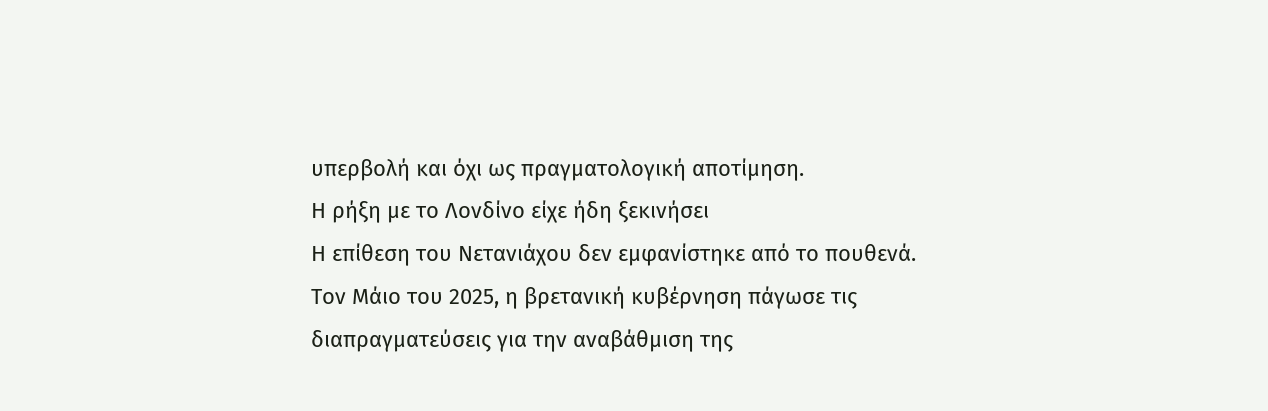υπερβολή και όχι ως πραγματολογική αποτίμηση.
Η ρήξη με το Λονδίνο είχε ήδη ξεκινήσει
Η επίθεση του Νετανιάχου δεν εμφανίστηκε από το πουθενά.
Τον Μάιο του 2025, η βρετανική κυβέρνηση πάγωσε τις διαπραγματεύσεις για την αναβάθμιση της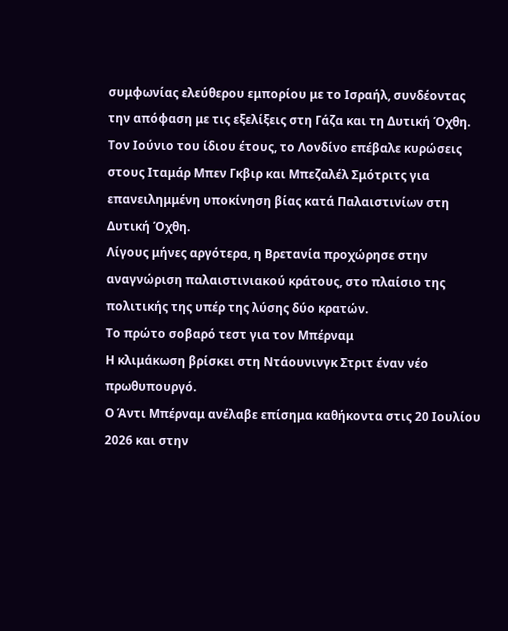συμφωνίας ελεύθερου εμπορίου με το Ισραήλ, συνδέοντας την απόφαση με τις εξελίξεις στη Γάζα και τη Δυτική Όχθη.
Τον Ιούνιο του ίδιου έτους, το Λονδίνο επέβαλε κυρώσεις στους Ιταμάρ Μπεν Γκβιρ και Μπεζαλέλ Σμότριτς για επανειλημμένη υποκίνηση βίας κατά Παλαιστινίων στη Δυτική Όχθη.
Λίγους μήνες αργότερα, η Βρετανία προχώρησε στην αναγνώριση παλαιστινιακού κράτους, στο πλαίσιο της πολιτικής της υπέρ της λύσης δύο κρατών.
Το πρώτο σοβαρό τεστ για τον Μπέρναμ
Η κλιμάκωση βρίσκει στη Ντάουνινγκ Στριτ έναν νέο πρωθυπουργό.
Ο Άντι Μπέρναμ ανέλαβε επίσημα καθήκοντα στις 20 Ιουλίου 2026 και στην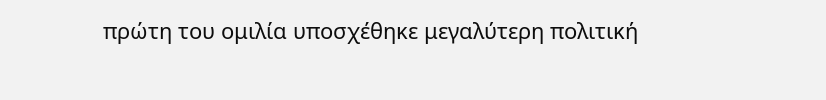πρώτη του ομιλία υποσχέθηκε μεγαλύτερη πολιτική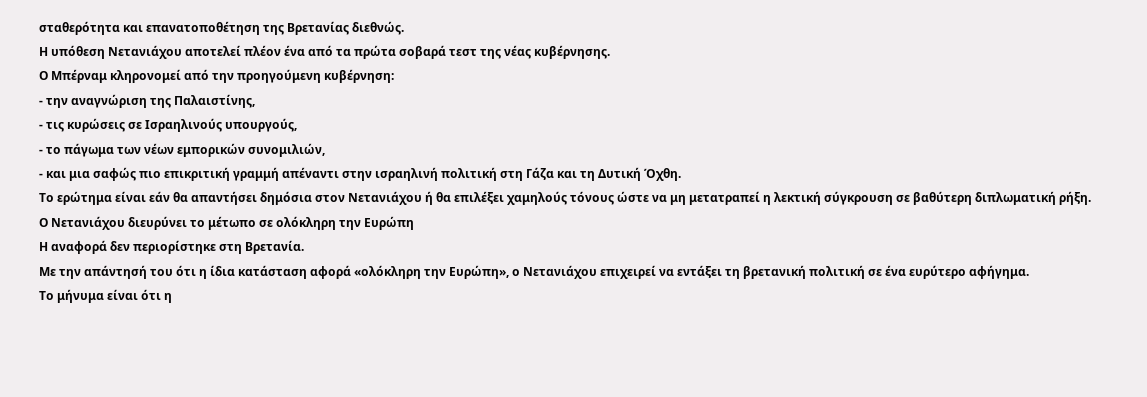σταθερότητα και επανατοποθέτηση της Βρετανίας διεθνώς.
Η υπόθεση Νετανιάχου αποτελεί πλέον ένα από τα πρώτα σοβαρά τεστ της νέας κυβέρνησης.
Ο Μπέρναμ κληρονομεί από την προηγούμενη κυβέρνηση:
- την αναγνώριση της Παλαιστίνης,
- τις κυρώσεις σε Ισραηλινούς υπουργούς,
- το πάγωμα των νέων εμπορικών συνομιλιών,
- και μια σαφώς πιο επικριτική γραμμή απέναντι στην ισραηλινή πολιτική στη Γάζα και τη Δυτική Όχθη.
Το ερώτημα είναι εάν θα απαντήσει δημόσια στον Νετανιάχου ή θα επιλέξει χαμηλούς τόνους ώστε να μη μετατραπεί η λεκτική σύγκρουση σε βαθύτερη διπλωματική ρήξη.
Ο Νετανιάχου διευρύνει το μέτωπο σε ολόκληρη την Ευρώπη
Η αναφορά δεν περιορίστηκε στη Βρετανία.
Με την απάντησή του ότι η ίδια κατάσταση αφορά «ολόκληρη την Ευρώπη», ο Νετανιάχου επιχειρεί να εντάξει τη βρετανική πολιτική σε ένα ευρύτερο αφήγημα.
Το μήνυμα είναι ότι η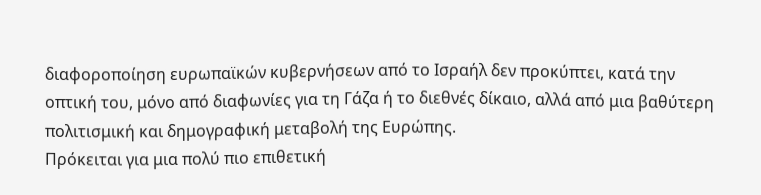διαφοροποίηση ευρωπαϊκών κυβερνήσεων από το Ισραήλ δεν προκύπτει, κατά την οπτική του, μόνο από διαφωνίες για τη Γάζα ή το διεθνές δίκαιο, αλλά από μια βαθύτερη πολιτισμική και δημογραφική μεταβολή της Ευρώπης.
Πρόκειται για μια πολύ πιο επιθετική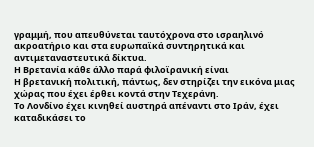γραμμή, που απευθύνεται ταυτόχρονα στο ισραηλινό ακροατήριο και στα ευρωπαϊκά συντηρητικά και αντιμεταναστευτικά δίκτυα.
Η Βρετανία κάθε άλλο παρά φιλοϊρανική είναι
Η βρετανική πολιτική, πάντως, δεν στηρίζει την εικόνα μιας χώρας που έχει έρθει κοντά στην Τεχεράνη.
Το Λονδίνο έχει κινηθεί αυστηρά απέναντι στο Ιράν, έχει καταδικάσει το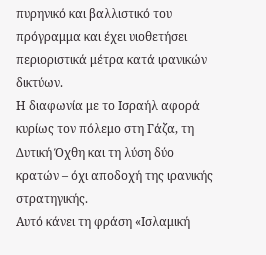πυρηνικό και βαλλιστικό του πρόγραμμα και έχει υιοθετήσει περιοριστικά μέτρα κατά ιρανικών δικτύων.
Η διαφωνία με το Ισραήλ αφορά κυρίως τον πόλεμο στη Γάζα, τη Δυτική Όχθη και τη λύση δύο κρατών – όχι αποδοχή της ιρανικής στρατηγικής.
Αυτό κάνει τη φράση «Ισλαμική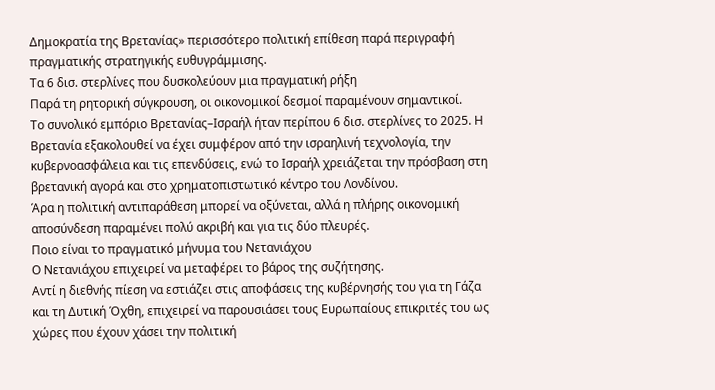Δημοκρατία της Βρετανίας» περισσότερο πολιτική επίθεση παρά περιγραφή πραγματικής στρατηγικής ευθυγράμμισης.
Τα 6 δισ. στερλίνες που δυσκολεύουν μια πραγματική ρήξη
Παρά τη ρητορική σύγκρουση, οι οικονομικοί δεσμοί παραμένουν σημαντικοί.
Το συνολικό εμπόριο Βρετανίας–Ισραήλ ήταν περίπου 6 δισ. στερλίνες το 2025. Η Βρετανία εξακολουθεί να έχει συμφέρον από την ισραηλινή τεχνολογία, την κυβερνοασφάλεια και τις επενδύσεις, ενώ το Ισραήλ χρειάζεται την πρόσβαση στη βρετανική αγορά και στο χρηματοπιστωτικό κέντρο του Λονδίνου.
Άρα η πολιτική αντιπαράθεση μπορεί να οξύνεται, αλλά η πλήρης οικονομική αποσύνδεση παραμένει πολύ ακριβή και για τις δύο πλευρές.
Ποιο είναι το πραγματικό μήνυμα του Νετανιάχου
Ο Νετανιάχου επιχειρεί να μεταφέρει το βάρος της συζήτησης.
Αντί η διεθνής πίεση να εστιάζει στις αποφάσεις της κυβέρνησής του για τη Γάζα και τη Δυτική Όχθη, επιχειρεί να παρουσιάσει τους Ευρωπαίους επικριτές του ως χώρες που έχουν χάσει την πολιτική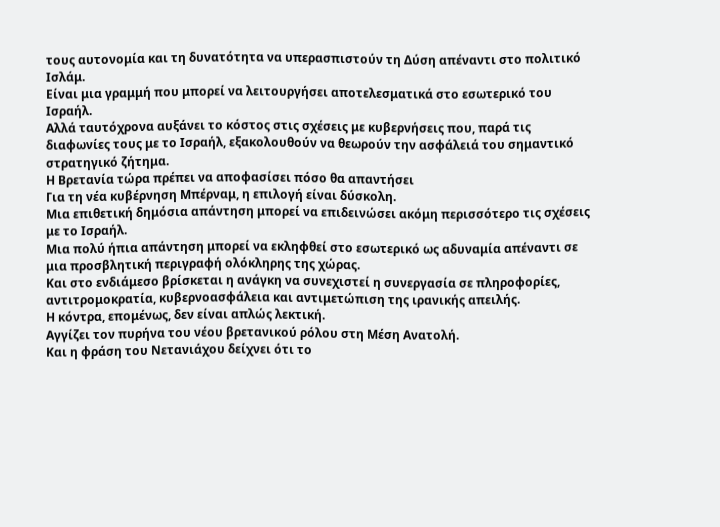τους αυτονομία και τη δυνατότητα να υπερασπιστούν τη Δύση απέναντι στο πολιτικό Ισλάμ.
Είναι μια γραμμή που μπορεί να λειτουργήσει αποτελεσματικά στο εσωτερικό του Ισραήλ.
Αλλά ταυτόχρονα αυξάνει το κόστος στις σχέσεις με κυβερνήσεις που, παρά τις διαφωνίες τους με το Ισραήλ, εξακολουθούν να θεωρούν την ασφάλειά του σημαντικό στρατηγικό ζήτημα.
Η Βρετανία τώρα πρέπει να αποφασίσει πόσο θα απαντήσει
Για τη νέα κυβέρνηση Μπέρναμ, η επιλογή είναι δύσκολη.
Μια επιθετική δημόσια απάντηση μπορεί να επιδεινώσει ακόμη περισσότερο τις σχέσεις με το Ισραήλ.
Μια πολύ ήπια απάντηση μπορεί να εκληφθεί στο εσωτερικό ως αδυναμία απέναντι σε μια προσβλητική περιγραφή ολόκληρης της χώρας.
Και στο ενδιάμεσο βρίσκεται η ανάγκη να συνεχιστεί η συνεργασία σε πληροφορίες, αντιτρομοκρατία, κυβερνοασφάλεια και αντιμετώπιση της ιρανικής απειλής.
Η κόντρα, επομένως, δεν είναι απλώς λεκτική.
Αγγίζει τον πυρήνα του νέου βρετανικού ρόλου στη Μέση Ανατολή.
Και η φράση του Νετανιάχου δείχνει ότι το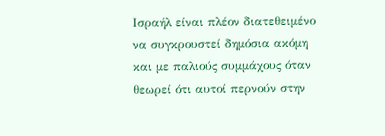Ισραήλ είναι πλέον διατεθειμένο να συγκρουστεί δημόσια ακόμη και με παλιούς συμμάχους όταν θεωρεί ότι αυτοί περνούν στην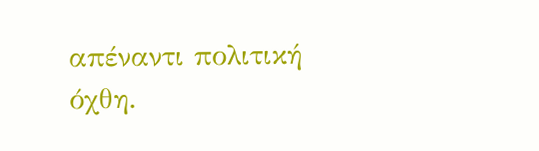απέναντι πολιτική όχθη.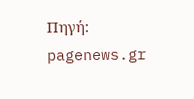Πηγή: pagenews.gr